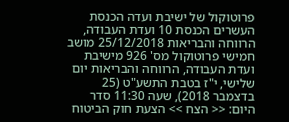פרוטוקול של ישיבת ועדה הכנסת העשרים הכנסת 10 ועדת העבודה, הרווחה והבריאות 25/12/2018 מושב חמישי פרוטוקול מס' 926 מישיבת ועדת העבודה, הרווחה והבריאות יום שלישי, י"ז בטבת התשע"ט (25 בדצמבר 2018), שעה 11:30 סדר היום: << הצח >> הצעת חוק הביטוח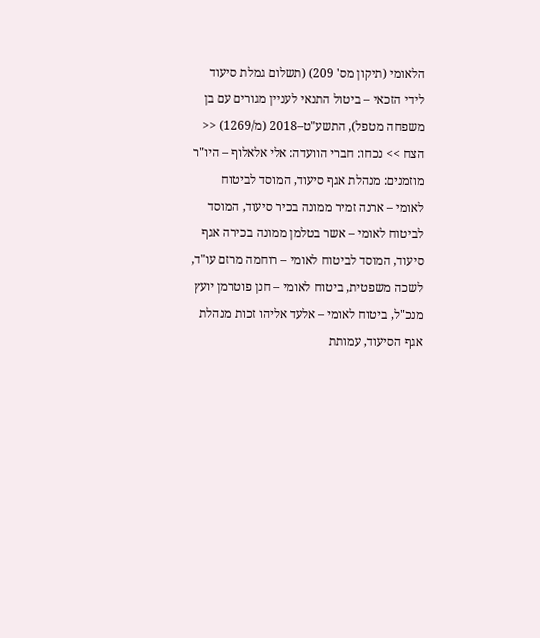הלאומי (תיקון מס' 209) (תשלום גמלת סיעוד לידי הזכאי – ביטול התנאי לעניין מגורים עם בן משפחה מטפל), התשע"ט–2018 (מ/1269) << הצח >> נכחו: חברי הוועדה: אלי אלאלוף – היו"ר מוזמנים: מנהלת אגף סיעוד, המוסד לביטוח לאומי – ארנה זמיר ממונה בכיר סיעוד, המוסד לביטוח לאומי – אשר בטלמן ממונה בכירה אגף סיעוד, המוסד לביטוח לאומי – רוחמה מרזם עו"ד, לשכה משפטית, ביטוח לאומי – חנן פוטרמן יועץ מנכ"ל, ביטוח לאומי – אלעד אליהו זכות מנהלת אגף הסיעוד, עמותת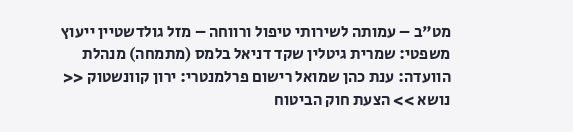מט"ב – עמותה לשירותי טיפול ורווחה – מזל גולדשטיין ייעוץ משפטי: שמרית גיטלין שקד דניאל בלמס (מתמחה) מנהלת הוועדה: ענת כהן שמואל רישום פרלמנטרי: ירון קוונשטוק << נושא >> הצעת חוק הביטוח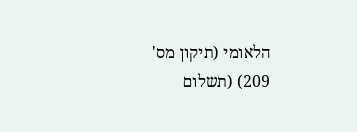הלאומי (תיקון מס' 209) (תשלום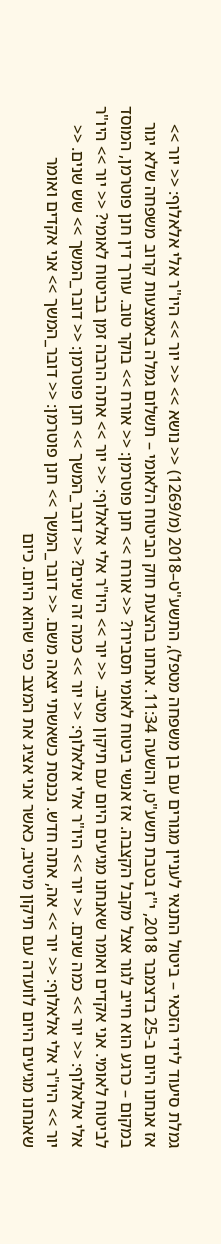גמלת סיעוד לידי הזכאי – ביטול התנאי לעניין מגורים עם בן משפחה מטפל), התשע"ט–2018 (מ/1269) << נושא >> << יור >> היו"ר אלי אלאלוף: << יור >> אז אנחנו היום ב-25 בדצמבר 2018, י"ז בטבת תשע"ט, והשעה 11:34. אנחנו בהצעת חוק הביטוח הלאומי – תשלום גמלה באמצעות קרוב משפחה שלא יגור במקום – כרגע הוא חייב לגור אצל מקבל הקצבה. אז אנשי ביטוח לאומי תסבירו? << אורח >> חנן פוטרמן: << אורח >> בוקר טוב. עורך דין חנן פוטרמן, המוסד לביטוח לאומי. אני אקדים ואומר שאנחנו מגיעים היום עם תיקון מטיב. << יור >> היו"ר אלי אלאלוף: << יור >> אתה הרבה זמן בביטוח לאומי? << יור >> היו"ר אלי אלאלוף: << יור >> כמה שנים. << יור >> היו"ר אלי אלאלוף: << יור >> כמה זה שנים? << דובר_המשך >> חנן פוטרמן: << דובר_המשך >> שש שנים. << יור >> היו"ר אלי אלאלוף: << יור >> אה, אתה חדש. נכנסת כשאשתי יצאה משם. << דובר_המשך >> חנן פוטרמן: << דובר_המשך >> אני אקדים ואומר שאנחנו מגיעים היום לוועדה עם תיקון מיטיב, כאשר אני אציג את המצב כפי שהוא היום. כיום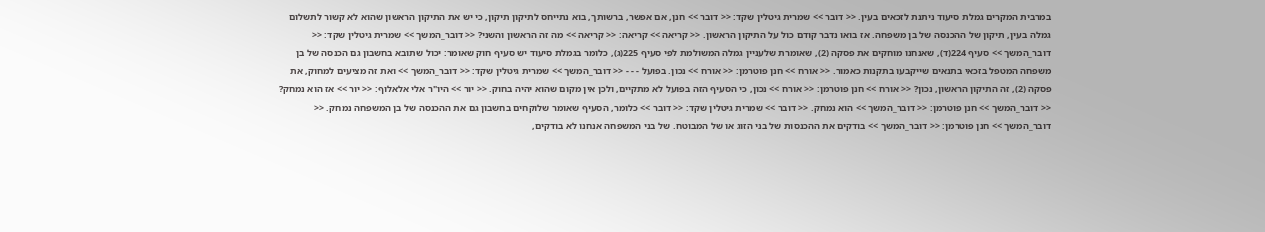במרבית המקרים גמלת סיעוד ניתנת לזכאים בעין. << דובר >> שמרית גיטלין שקד: << דובר >> חנן, אם אפשר, ברשותך, בוא נתייחס לתיקון תיקון, כי יש את התיקון הראשון שהוא לא קשור לתשלום גמלה בעין, תיקון של ההכנסה של בן משפחה. אז בואו נדבר קודם כול על התיקון הראשון. << קריאה >> קריאה: << קריאה >> מה זה הראשון והשני? << דובר_המשך >> שמרית גיטלין שקד: << דובר_המשך >> סעיף 224(ד), שאנחנו מוחקים את פסקה (2), שאומרת שלעניין גמלה המשולמת לפי סעיף 225(ג), כלומר בגמלת סיעוד יש סעיף חוק שאומר: יכול שתובא בחשבון גם הכנסה של בן משפחה המטפל בזכאי בתנאים שייקבעו בתקנות כאמור. << אורח >> חנן פוטרמן: << אורח >> נכון. בפועל - - - << דובר_המשך >> שמרית גיטלין שקד: << דובר_המשך >> ואת זה מציעים למחוק, את פסקה (2), זה התיקון הראשון, נכון? << אורח >> חנן פוטרמן: << אורח >> נכון, כי הסעיף הזה בפועל לא מתקיים, ולכן אין מקום שהוא יהיה בחוק. << יור >> היו"ר אלי אלאלוף: << יור >> אז הוא נמחק? << דובר_המשך >> חנן פוטרמן: << דובר_המשך >> הוא נמחק. << דובר >> שמרית גיטלין שקד: << דובר >> כלומר, הסעיף שאומר שלוקחים בחשבון גם את ההכנסה של בן המשפחה נמחק. << דובר_המשך >> חנן פוטרמן: << דובר_המשך >> בודקים את ההכנסות של בני הזוג או של המבוטח. של בני המשפחה אנחנו לא בודקים,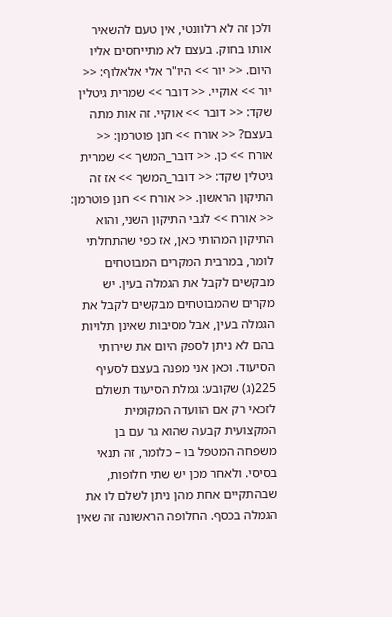ולכן זה לא רלוונטי, אין טעם להשאיר אותו בחוק. בעצם לא מתייחסים אליו היום. << יור >> היו"ר אלי אלאלוף: << יור >> אוקיי. << דובר >> שמרית גיטלין שקד: << דובר >> אוקיי. זה אות מתה בעצם? << אורח >> חנן פוטרמן: << אורח >> כן. << דובר_המשך >> שמרית גיטלין שקד: << דובר_המשך >> אז זה התיקון הראשון. << אורח >> חנן פוטרמן: << אורח >> לגבי התיקון השני, והוא התיקון המהותי כאן, אז כפי שהתחלתי לומר, במרבית המקרים המבוטחים מבקשים לקבל את הגמלה בעין. יש מקרים שהמבוטחים מבקשים לקבל את הגמלה בעין, אבל מסיבות שאינן תלויות בהם לא ניתן לספק היום את שירותי הסיעוד. וכאן אני מפנה בעצם לסעיף 225(ג) שקובע: גמלת הסיעוד תשולם לזכאי רק אם הוועדה המקומית המקצועית קבעה שהוא גר עם בן משפחה המטפל בו – כלומר, זה תנאי בסיסי. ולאחר מכן יש שתי חלופות, שבהתקיים אחת מהן ניתן לשלם לו את הגמלה בכסף. החלופה הראשונה זה שאין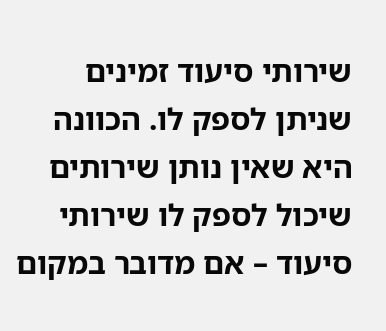שירותי סיעוד זמינים שניתן לספק לו. הכוונה היא שאין נותן שירותים שיכול לספק לו שירותי סיעוד – אם מדובר במקום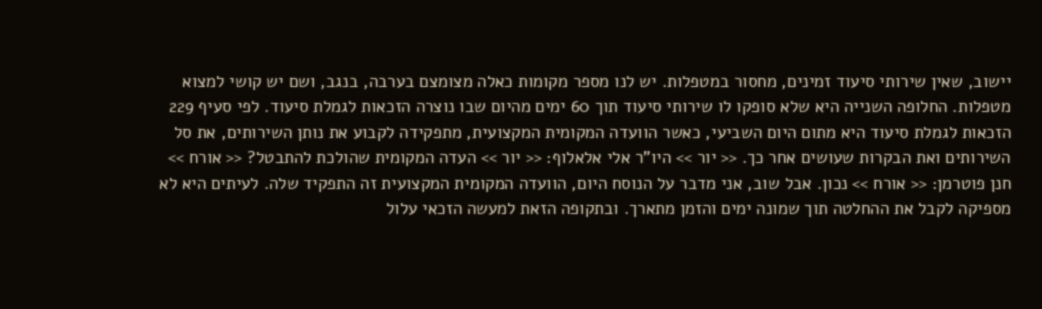יישוב, שאין שירותי סיעוד זמינים, מחסור במטפלות. יש לנו מספר מקומות כאלה מצומצם בערבה, בנגב, ושם יש קושי למצוא מטפלות. החלופה השנייה היא שלא סופקו לו שירותי סיעוד תוך 60 ימים מהיום שבו נוצרה הזכאות לגמלת סיעוד. לפי סעיף 229 הזכאות לגמלת סיעוד היא מתום היום השביעי, כאשר הוועדה המקומית המקצועית, מתפקידה לקבוע את נותן השירותים, את סל השירותים ואת הבקרות שעושים אחר כך. << יור >> היו"ר אלי אלאלוף: << יור >> העדה המקומית שהולכת להתבטל? << אורח >> חנן פוטרמן: << אורח >> נכון. אבל שוב, אני מדבר על הנוסח היום, הוועדה המקומית המקצועית זה התפקיד שלה. לעיתים היא לא מספיקה לקבל את ההחלטה תוך שמונה ימים והזמן מתארך. ובתקופה הזאת למעשה הזכאי עלול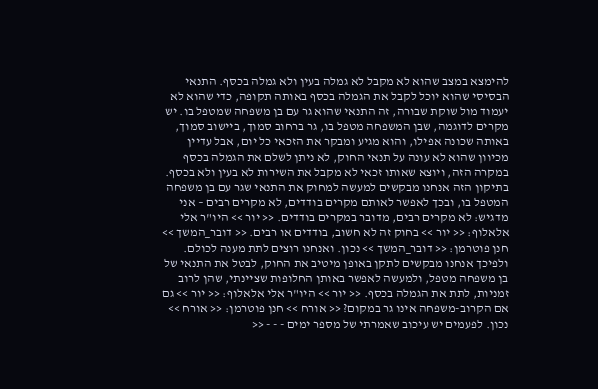להימצא במצב שהוא לא מקבל לא גמלה בעין ולא גמלה בכסף. התנאי הבסיסי שהוא יוכל לקבל את הגמלה בכסף באותה תקופה, כדי שהוא לא יעמוד מול שוקת שבורה, זה התנאי שהוא גר עם בן משפחה שמטפל בו. יש מקרים לדוגמה, שבן המשפחה מטפל בו, גר ברחוב סמוך, ביישוב סמוך, באותה שכונה אפילו, והוא מגיע ומבקר את הזכאי כל יום, אבל עדיין מכיוון שהוא לא עונה על תנאי החוק, לא ניתן לשלם את הגמלה בכסף במקרה הזה, ויוצא שאותו זכאי לא מקבל את השירות לא בעין ולא בכסף. בתיקון הזה אנחנו מבקשים למעשה למחוק את התנאי שגר עם בן משפחה המטפל בו, ובכך לאפשר לאותם מקרים בודדים, לא מקרים רבים – אני מדגיש: לא מקרים רבים, מדובר במקרים בודדים. << יור >> היו"ר אלי אלאלוף: << יור >> בחוק זה לא חשוב, בודדים או רבים. << דובר_המשך >> חנן פוטרמן: << דובר_המשך >> נכון. ואנחנו רוצים לתת מענה לכולם. ולפיכך אנחנו מבקשים לתקן באופן מיטיב את החוק, לבטל את התנאי של בן משפחה מטפל, ולמעשה לאפשר באותן החלופות שציינתי, שהן לרוב זמניות, לתת את הגמלה בכסף. << יור >> היו"ר אלי אלאלוף: << יור >> גם אם הקרוב-משפחה אינו גר במקום? << אורח >> חנן פוטרמן: << אורח >> נכון. לפעמים יש עיכוב שאמרתי של מספר ימים - - - <<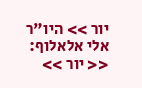יור >> היו"ר אלי אלאלוף: << יור >>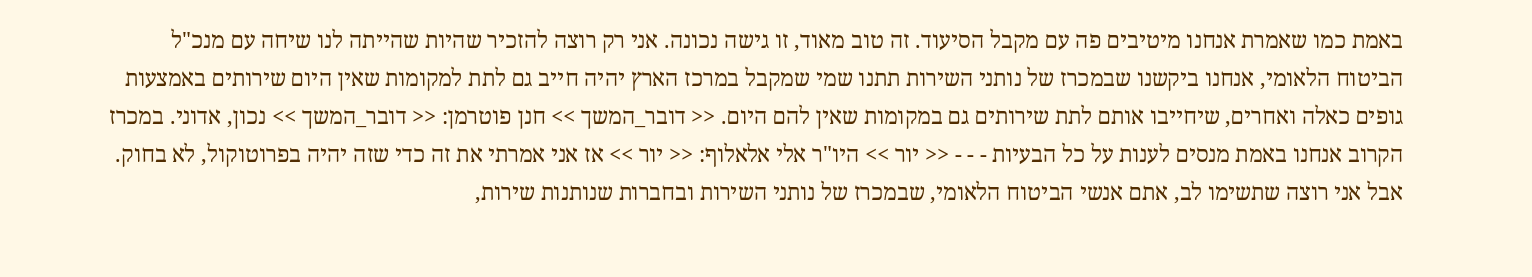באמת כמו שאמרת אנחנו מיטיבים פה עם מקבל הסיעוד. זה טוב מאוד, זו גישה נכונה. אני רק רוצה להזכיר שהיות שהייתה לנו שיחה עם מנכ"ל הביטוח הלאומי, אנחנו ביקשנו שבמכרז של נותני השירות תתנו שמי שמקבל במרכז הארץ יהיה חייב גם לתת למקומות שאין היום שירותים באמצעות גופים כאלה ואחרים, שיחייבו אותם לתת שירותים גם במקומות שאין להם היום. << דובר_המשך >> חנן פוטרמן: << דובר_המשך >> נכון, אדוני. במכרז הקרוב אנחנו באמת מנסים לענות על כל הבעיות - - - << יור >> היו"ר אלי אלאלוף: << יור >> אז אני אמרתי את זה כדי שזה יהיה בפרוטוקול, לא בחוק. אבל אני רוצה שתשימו לב, אתם אנשי הביטוח הלאומי, שבמכרז של נותני השירות ובחברות שנותנות שירות,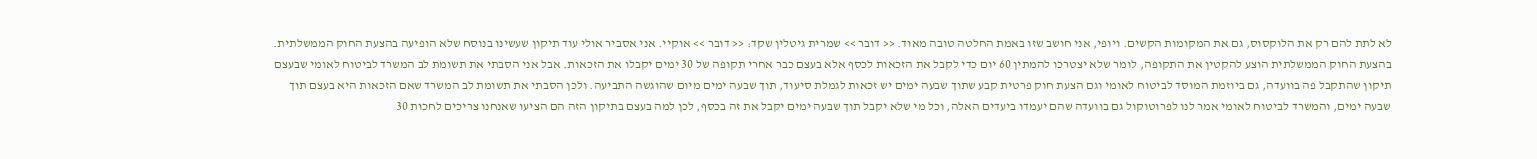לא לתת להם רק את הלוקסוס, גם את המקומות הקשים. ויופי, אני חושב שזו באמת החלטה טובה מאוד. << דובר >> שמרית גיטלין שקד: << דובר >> אוקיי. אני אסביר אולי עוד תיקון שעשינו בנוסח שלא הופיעה בהצעת החוק הממשלתית. בהצעת החוק הממשלתית הוצע להקטין את התקופה, לומר שלא יצטרכו להמתין 60 יום כדי לקבל את הזכאות לכסף אלא בעצם כבר אחרי תקופה של 30 ימים יקבלו את הזכאות. אבל אני הסבתי את תשומת לב המשרד לביטוח לאומי שבעצם תיקון שהתקבל פה בוועדה, גם ביוזמת המוסד לביטוח לאומי וגם הצעת חוק פרטית קבע שתוך שבעה ימים יש זכאות לגמלת סיעוד, תוך שבעה ימים מיום שהוגשה התביעה. ולכן הסבתי את תשומת לב המשרד שאם הזכאות היא בעצם תוך שבעה ימים, והמשרד לביטוח לאומי אמר לנו לפרוטוקול גם בוועדה שהם יעמדו ביעדים האלה, וכל מי שלא יקבל תוך שבעה ימים יקבל את זה בכסף, לכן למה בעצם בתיקון הזה הם הציעו שאנחנו צריכים לחכות 30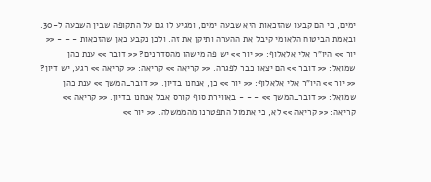ימים, כי הם קבעו שהזכאות היא שבעה ימים, ומגיע לו גם על התקופה שבין השבעה ל-30. ובאמת הביטוח הלאומי קיבל את ההערה ותיקן את זה. ולכן נקבע כאן שהזכאות - - - << יור >> היו"ר אלי אלאלוף: << יור >> יש פה מישהו מהסדרנים? << דובר >> ענת כהן שמואל: << דובר >> הם יצאו כבר לפגרה. << קריאה >> קריאה: << קריאה >> רגע, יש דיון? << יור >> היו"ר אלי אלאלוף: << יור >> כן, אנחנו בדיון. << דובר_המשך >> ענת כהן שמואל: << דובר_המשך >> - - - באווירת סוף קורס אבל אנחנו בדיון. << קריאה >> קריאה: << קריאה >> לא, כי אתמול התפטרנו מהממשלה. << יור >>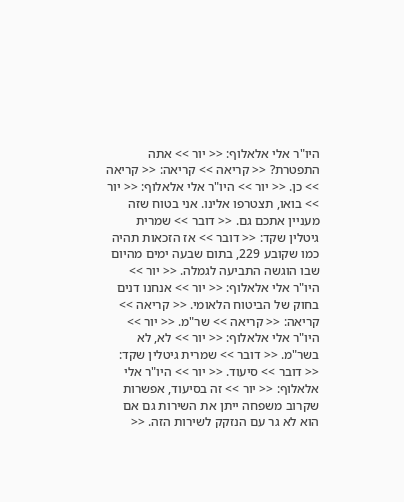היו"ר אלי אלאלוף: << יור >> אתה התפטרת? << קריאה >> קריאה: << קריאה >> כן. << יור >> היו"ר אלי אלאלוף: << יור >> בואו, תצטרפו אלינו. אני בטוח שזה מעניין אתכם גם. << דובר >> שמרית גיטלין שקד: << דובר >> אז הזכאות תהיה כמו שקובע 229, בתום שבעה ימים מהיום שבו הוגשה התביעה לגמלה. << יור >> היו"ר אלי אלאלוף: << יור >> אנחנו דנים בחוק של הביטוח הלאומי. << קריאה >> קריאה: << קריאה >> שר"מ. << יור >> היו"ר אלי אלאלוף: << יור >> לא, לא בשר"מ. << דובר >> שמרית גיטלין שקד: << דובר >> סיעוד. << יור >> היו"ר אלי אלאלוף: << יור >> זה בסיעוד, אפשרות שקרוב משפחה ייתן את השירות גם אם הוא לא גר עם הנזקק לשירות הזה. <<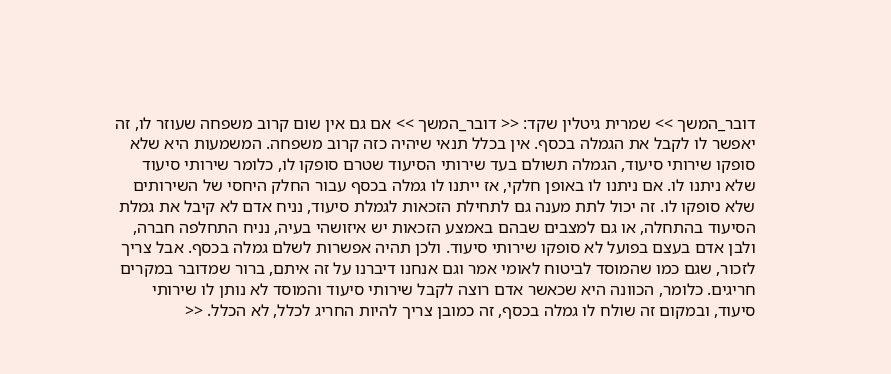דובר_המשך >> שמרית גיטלין שקד: << דובר_המשך >> אם גם אין שום קרוב משפחה שעוזר לו, זה יאפשר לו לקבל את הגמלה בכסף. אין בכלל תנאי שיהיה כזה קרוב משפחה. המשמעות היא שלא סופקו שירותי סיעוד, הגמלה תשולם בעד שירותי הסיעוד שטרם סופקו לו, כלומר שירותי סיעוד שלא ניתנו לו. אם ניתנו לו באופן חלקי, אז ייתנו לו גמלה בכסף עבור החלק היחסי של השירותים שלא סופקו לו. זה יכול לתת מענה גם לתחילת הזכאות לגמלת סיעוד, נניח אדם לא קיבל את גמלת הסיעוד בהתחלה, או גם למצבים שבהם באמצע הזכאות יש איזושהי בעיה, נניח התחלפה חברה, ולבן אדם בעצם בפועל לא סופקו שירותי סיעוד. ולכן תהיה אפשרות לשלם גמלה בכסף. אבל צריך לזכור, שגם כמו שהמוסד לביטוח לאומי אמר וגם אנחנו דיברנו על זה איתם, ברור שמדובר במקרים חריגים. כלומר, הכוונה היא שכאשר אדם רוצה לקבל שירותי סיעוד והמוסד לא נותן לו שירותי סיעוד, ובמקום זה שולח לו גמלה בכסף, זה כמובן צריך להיות החריג לכלל, לא הכלל. <<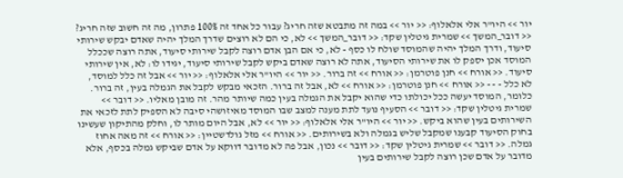יור >> היו"ר אלי אלאלוף: << יור >> במה זה מתבטא שזה חריג? עבור כל אחד זה 100% פתרון, מה זה חשוב שזה חריג? << דובר_המשך >> שמרית גיטלין שקד: << דובר_המשך >> לא, כי הם לא רוצים שדרך המלך יהיה שאדם יבקש שירותי סיעוד, ודרך המלך יהיה שהמוסד שולח לו כסף - לא, כי אם הבן אדם רוצה לקבל שירותי סיעוד, אתה רוצה שככלל המוסד אכן יספק לו את שירותי הסיעוד, אתה לא רוצה שאדם ביקש לקבל שירותי סיעוד, יגידו לו: לא, אין שירותי סיעוד. << אורח >> חנן פוטרמן: << אורח >> זה ברור. << יור >> היו"ר אלי אלאלוף: << יור >> אבל זה כלל למוסד, לא כלל - - - << אורח >> חנן פוטרמן: << אורח >> לא, אבל זה ברור. הזכאי מבקש לקבל את הגמלה בעין, זה ברור. כלומר, המוסד יעשה ככל יכולתו כדי שהוא יקבל את הגמלה בעין כמה שיותר מהר. זה מובן מאליו. << דובר >> שמרית גיטלין שקד: << דובר >> הסעיף נועד לתת מענה למצב שבו המוסד מאיזושהי סיבה לא הספיק לתת לזכאי את השירותים בעין שהוא ביקש. << יור >> היו"ר אלי אלאלוף: << יור >> לא, אבל היום מותר לו, וחלק מהתיקון שעשינו בחוק הסיעוד קבענו שמקבל שליש בגמלה ולא בשירותים. << אורח >> מזל גולדשטיין: << אורח >> זה מאה אחוז גמלה. << דובר >> שמרית גיטלין שקד: << דובר >> נכון, אבל פה לא מדובר דווקא על אדם שביקש גמלה בכסף, אלא מדובר על אדם שכן רוצה לקבל שירותים בעין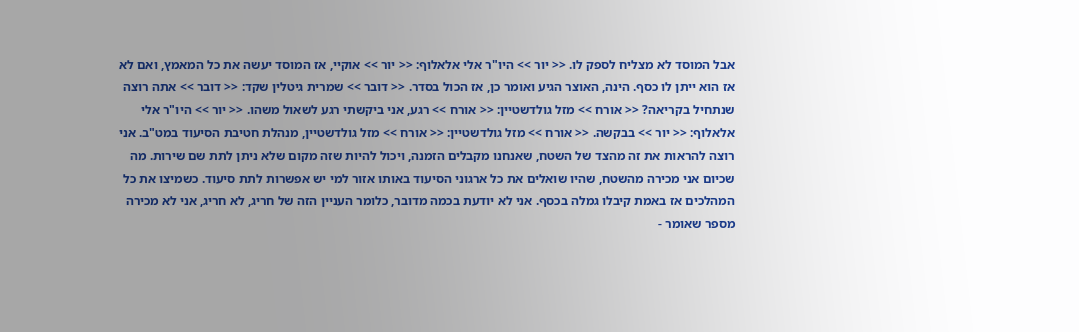אבל המוסד לא מצליח לספק לו. << יור >> היו"ר אלי אלאלוף: << יור >> אוקיי, אז המוסד יעשה את כל המאמץ, ואם לא אז הוא ייתן לו כסף. הינה, האוצר הגיע ואומר כן, אז הכול בסדר. << דובר >> שמרית גיטלין שקד: << דובר >> אתה רוצה שנתחיל בקריאה? << אורח >> מזל גולדשטיין: << אורח >> רגע, אני ביקשתי רגע לשאול משהו. << יור >> היו"ר אלי אלאלוף: << יור >> בבקשה. << אורח >> מזל גולדשטיין: << אורח >> מזל גולדשטיין, מנהלת חטיבת הסיעוד במט"ב. אני רוצה להראות את זה מהצד של השטח, שאנחנו מקבלים הזמנה, ויכול להיות שזה מקום שלא ניתן לתת שם שירות. מה שכיום אני מכירה מהשטח, שהיו שואלים את כל ארגוני הסיעוד באותו אזור למי יש אפשרות לתת סיעוד. כשמיצו את כל המהלכים אז באמת קיבלו גמלה בכסף. אני לא יודעת בכמה מדובר, כלומר העניין הזה של חריג, לא חריג, אני לא מכירה מספר שאומר -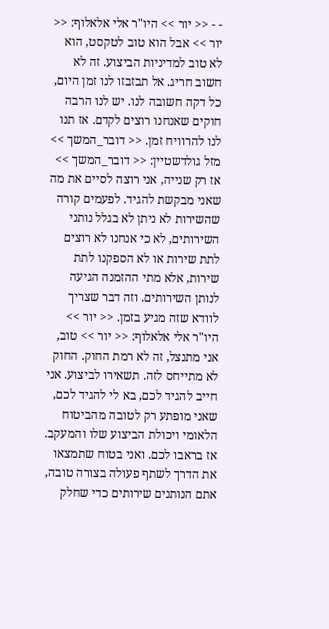- - << יור >> היו"ר אלי אלאלוף: << יור >> אבל הוא טוב לטקסט, הוא לא טוב למדיניות הביצוע. זה לא חשוב חריג. אל תבזבזו לנו זמן היום, כל דקה חשובה לנו. יש לנו הרבה חוקים שאנחנו רוצים לקדם. אז תנו לנו להרוויח זמן. << דובר_המשך >> מזל גולדשטיין: << דובר_המשך >> אז רק שנייה, אני רוצה לסיים את מה שאני מבקשת להגיד. לפעמים קורה שהשירות לא ניתן לא בגלל נותני השירותים, לא כי אנחנו לא רוצים לתת שירות או לא הספקנו לתת שירות, אלא מתי ההזמנה הגיעה לנותן השירותים. וזה דבר שצריך לוודא שזה מגיע בזמן. << יור >> היו"ר אלי אלאלוף: << יור >> טוב, אני מתנצל, זה לא רמת החוק. החוק לא מתייחס לזה. תשאירו לביצוע. אני חייב להגיד לכם, בא לי להגיד לכם, שאני מופתע רק לטובה מהביטוח הלאומי ויכולת הביצוע שלו והמעקב. אז בראבו לכם. ואני בטוח שתמצאו את הדרך לשתף פעולה בצורה טובה, אתם הנותנים שירותים כדי שחלק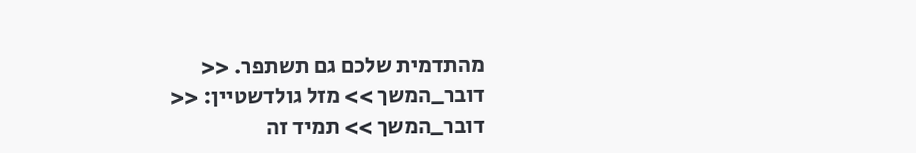מהתדמית שלכם גם תשתפר. << דובר_המשך >> מזל גולדשטיין: << דובר_המשך >> תמיד זה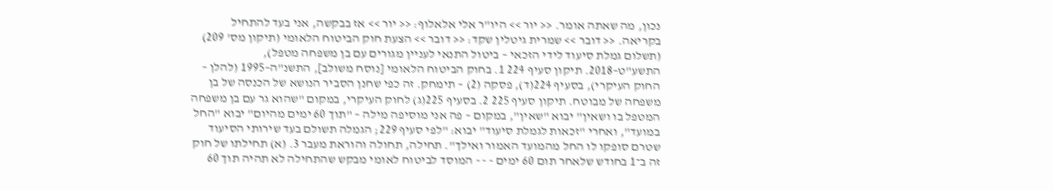נכון, מה שאתה אומר. << יור >> היו"ר אלי אלאלוף: << יור >> אז בבקשה, אני בעד להתחיל בקריאה. << דובר >> שמרית גיטלין שקד: << דובר >> הצעת חוק הביטוח הלאומי (תיקון מס' 209) (תשלום גמלת סיעוד לידי הזכאי – ביטול התנאי לעניין מגורים עם בן משפחה מטפל), התשע"ט–2018. תיקון סעיף 224 1. בחוק הביטוח הלאומי [נוסח משולב], התשנ"ה–1995 (להלן – החוק העיקרי), בסעיף 224(ד), פסקה (2) – תימחק. זה כפי שחנן הסביר הנושא של הכנסה של בן משפחה של מבוטח. תיקון סעיף 225 2. בסעיף 225(ג) לחוק העיקרי, במקום "שהוא גר עם בן משפחה המטפל בו ושאין" יבוא "שאין", במקום – פה אני מוסיפה מילה – "תוך 60 ימים מהיום" יבוא "החל במועד", ואחרי "זכאות לגמלת סיעוד" יבוא: "לפי סעיף 229; הגמלה תשולם בעד שירותי הסיעוד שטרם סופקו לו החל מהמועד האמור ואילך". תחילה, תחולה והוראת מעבר 3. (א) תחילתו של חוק זה ב־1 בחודש שלאחר תום 60 ימים - - - המוסד לביטוח לאומי מבקש שהתחילה לא תהיה תוך 60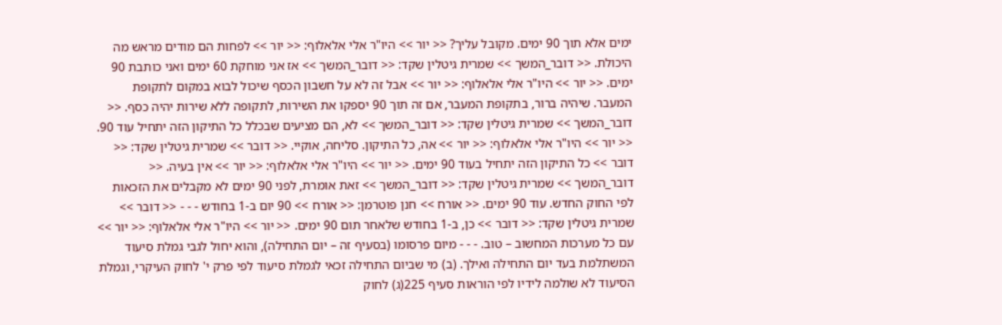ימים אלא תוך 90 ימים. מקובל עליך? << יור >> היו"ר אלי אלאלוף: << יור >> לפחות הם מודים מראש מה היכולת. << דובר_המשך >> שמרית גיטלין שקד: << דובר_המשך >> אז אני מוחקת 60 ימים ואני כותבת 90 ימים. << יור >> היו"ר אלי אלאלוף: << יור >> אבל זה לא על חשבון הכסף שיכול לבוא במקום לתקופת המעבר. שיהיה ברור, בתקופת המעבר, אם זה תוך 90 יספקו את השירות, לתקופה ללא שירות יהיה כסף. << דובר_המשך >> שמרית גיטלין שקד: << דובר_המשך >> לא, הם מציעים שבכלל כל התיקון הזה יתחיל עוד 90. << יור >> היו"ר אלי אלאלוף: << יור >> אה, כל התיקון. סליחה, אוקיי. << דובר >> שמרית גיטלין שקד: << דובר >> כל התיקון הזה יתחיל בעוד 90 ימים. << יור >> היו"ר אלי אלאלוף: << יור >> אין בעיה. << דובר_המשך >> שמרית גיטלין שקד: << דובר_המשך >> זאת אומרת, לפני 90 ימים לא מקבלים את הזכאות לפי החוק החדש. עוד 90 ימים. << אורח >> חנן פוטרמן: << אורח >> 90 יום ב-1 בחודש - - - << דובר >> שמרית גיטלין שקד: << דובר >> כן, ב-1 בחודש שלאחר תום 90 ימים. << יור >> היו"ר אלי אלאלוף: << יור >> עם כל מערכות המחשוב – טוב. - - - מיום פרסומו (בסעיף זה – יום התחילה), והוא יחול לגבי גמלת סיעוד המשתלמת בעד יום התחילה ואילך. (ב) מי שביום התחילה זכאי לגמלת סיעוד לפי פרק י' לחוק העיקרי, וגמלת הסיעוד לא שולמה לידיו לפי הוראות סעיף 225(ג) לחוק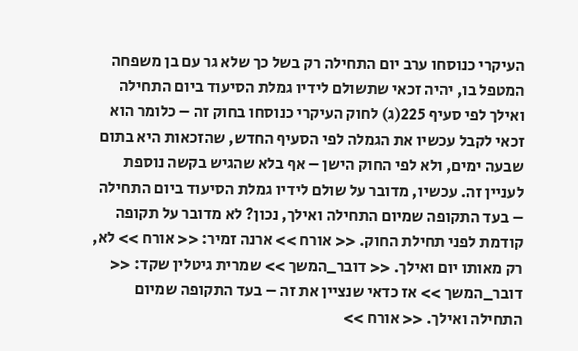העיקרי כנוסחו ערב יום התחילה רק בשל כך שלא גר עם בן משפחה המטפל בו, יהיה זכאי שתשולם לידיו גמלת הסיעוד ביום התחילה ואילך לפי סעיף 225(ג) לחוק העיקרי כנוסחו בחוק זה – כלומר הוא זכאי לקבל עכשיו את הגמלה לפי הסעיף החדש, שהזכאות היא בתום שבעה ימים, ולא לפי החוק הישן – אף בלא שהגיש בקשה נוספת לעניין זה. עכשיו, מדובר על שולם לידיו גמלת הסיעוד ביום התחילה – בעד התקופה שמיום התחילה ואילך, נכון? לא מדובר על תקופה קודמת לפני תחילת החוק. << אורח >> ארנה זמיר: << אורח >> לא, רק מאותו יום ואילך. << דובר_המשך >> שמרית גיטלין שקד: << דובר_המשך >> אז כדאי שנציין את זה – בעד התקופה שמיום התחילה ואילך. << אורח >>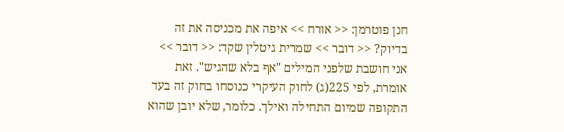חנן פוטרמן: << אורח >> איפה את מכניסה את זה בדיוק? << דובר >> שמרית גיטלין שקד: << דובר >> אני חושבת שלפני המילים "אף בלא שהגיש". זאת אומרת, לפי 225(ג) לחוק העיקרי כנוסחו בחוק זה בעד התקופה שמיום התחילה ואילך. כלומר, שלא יובן שהוא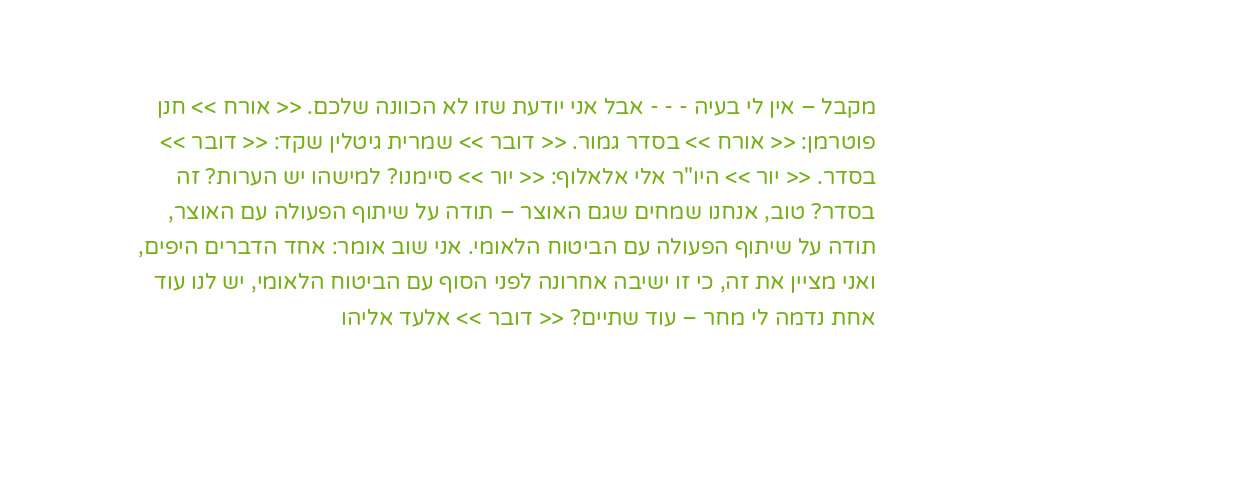מקבל – אין לי בעיה - - - אבל אני יודעת שזו לא הכוונה שלכם. << אורח >> חנן פוטרמן: << אורח >> בסדר גמור. << דובר >> שמרית גיטלין שקד: << דובר >> בסדר. << יור >> היו"ר אלי אלאלוף: << יור >> סיימנו? למישהו יש הערות? זה בסדר? טוב, אנחנו שמחים שגם האוצר – תודה על שיתוף הפעולה עם האוצר, תודה על שיתוף הפעולה עם הביטוח הלאומי. אני שוב אומר: אחד הדברים היפים, ואני מציין את זה, כי זו ישיבה אחרונה לפני הסוף עם הביטוח הלאומי, יש לנו עוד אחת נדמה לי מחר – עוד שתיים? << דובר >> אלעד אליהו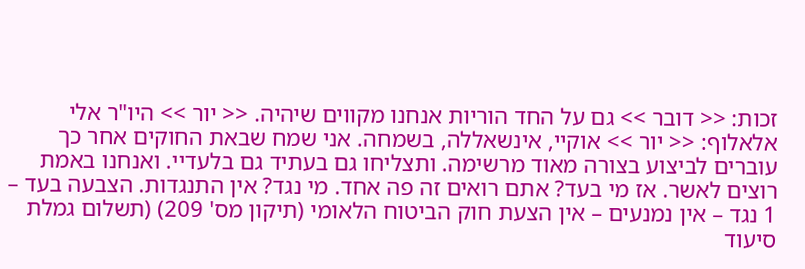זכות: << דובר >> גם על החד הוריות אנחנו מקווים שיהיה. << יור >> היו"ר אלי אלאלוף: << יור >> אוקיי, אינשאללה, בשמחה. אני שמח שבאת החוקים אחר כך עוברים לביצוע בצורה מאוד מרשימה. ותצליחו גם בעתיד גם בלעדיי. ואנחנו באמת רוצים לאשר. אז מי בעד? אתם רואים זה פה אחד. מי נגד? אין התנגדות. הצבעה בעד – 1 נגד – אין נמנעים – אין הצעת חוק הביטוח הלאומי (תיקון מס' 209) (תשלום גמלת סיעוד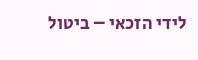לידי הזכאי – ביטול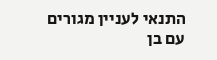התנאי לעניין מגורים עם בן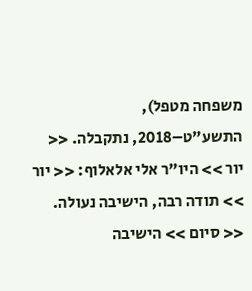משפחה מטפל), התשע"ט–2018, נתקבלה. << יור >> היו"ר אלי אלאלוף: << יור >> תודה רבה, הישיבה נעולה. << סיום >> הישיבה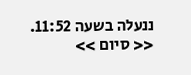ננעלה בשעה 11:52. << סיום >>